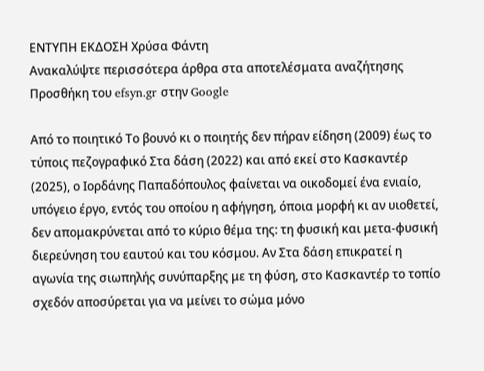ΕΝΤΥΠΗ ΕΚΔΟΣΗ Χρύσα Φάντη
Ανακαλύψτε περισσότερα άρθρα στα αποτελέσματα αναζήτησης
Προσθήκη του efsyn.gr στην Google

Από το ποιητικό Το βουνό κι ο ποιητής δεν πήραν είδηση (2009) έως το τύποις πεζογραφικό Στα δάση (2022) και από εκεί στο Κασκαντέρ (2025), ο Ιορδάνης Παπαδόπουλος φαίνεται να οικοδομεί ένα ενιαίο, υπόγειο έργο, εντός του οποίου η αφήγηση, όποια μορφή κι αν υιοθετεί, δεν απομακρύνεται από το κύριο θέμα της: τη φυσική και μετα-φυσική διερεύνηση του εαυτού και του κόσμου. Αν Στα δάση επικρατεί η αγωνία της σιωπηλής συνύπαρξης με τη φύση, στο Κασκαντέρ το τοπίο σχεδόν αποσύρεται για να μείνει το σώμα μόνο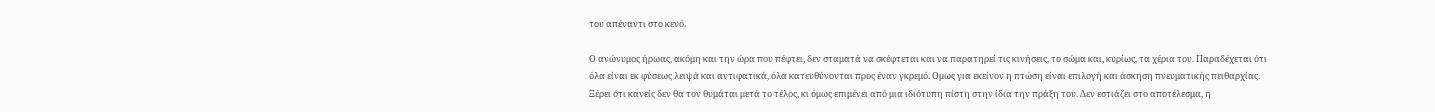του απέναντι στο κενό.

Ο ανώνυμος ήρωας, ακόμη και την ώρα που πέφτει, δεν σταματά να σκέφτεται και να παρατηρεί τις κινήσεις, το σώμα και, κυρίως, τα χέρια του. Παραδέχεται ότι όλα είναι εκ φύσεως λειψά και αντιφατικά, όλα κατευθύνονται προς έναν γκρεμό. Ομως για εκείνον η πτώση είναι επιλογή και άσκηση πνευματικής πειθαρχίας. Ξέρει ότι κανείς δεν θα τον θυμάται μετά το τέλος, κι όμως επιμένει από μια ιδιότυπη πίστη στην ίδια την πράξη του. Δεν εστιάζει στο αποτέλεσμα, η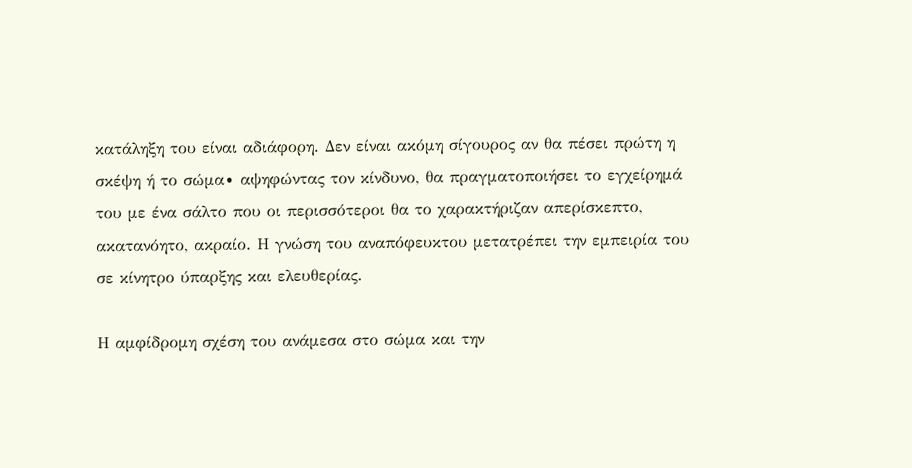κατάληξη του είναι αδιάφορη. Δεν είναι ακόμη σίγουρος αν θα πέσει πρώτη η σκέψη ή το σώμα∙ αψηφώντας τον κίνδυνο, θα πραγματοποιήσει το εγχείρημά του με ένα σάλτο που οι περισσότεροι θα το χαρακτήριζαν απερίσκεπτο, ακατανόητο, ακραίο. Η γνώση του αναπόφευκτου μετατρέπει την εμπειρία του σε κίνητρο ύπαρξης και ελευθερίας.

Η αμφίδρομη σχέση του ανάμεσα στο σώμα και την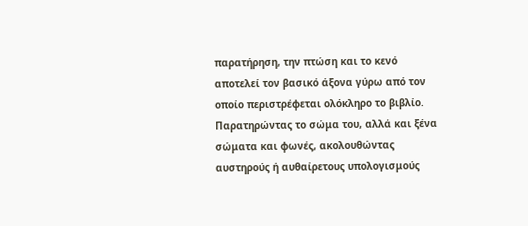παρατήρηση, την πτώση και το κενό αποτελεί τον βασικό άξονα γύρω από τον οποίο περιστρέφεται ολόκληρο το βιβλίο. Παρατηρώντας το σώμα του, αλλά και ξένα σώματα και φωνές, ακολουθώντας αυστηρούς ή αυθαίρετους υπολογισμούς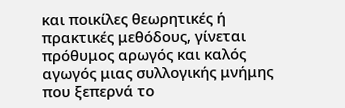και ποικίλες θεωρητικές ή πρακτικές μεθόδους, γίνεται πρόθυμος αρωγός και καλός αγωγός μιας συλλογικής μνήμης που ξεπερνά το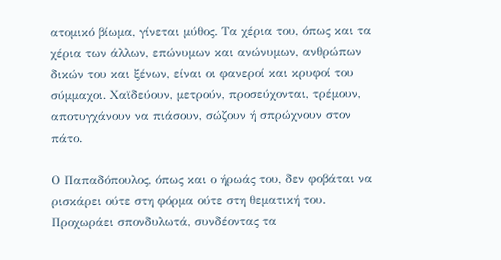ατομικό βίωμα, γίνεται μύθος. Τα χέρια του, όπως και τα χέρια των άλλων, επώνυμων και ανώνυμων, ανθρώπων δικών του και ξένων, είναι οι φανεροί και κρυφοί του σύμμαχοι. Χαϊδεύουν, μετρούν, προσεύχονται, τρέμουν, αποτυγχάνουν να πιάσουν, σώζουν ή σπρώχνουν στον πάτο.

Ο Παπαδόπουλος, όπως και ο ήρωάς του, δεν φοβάται να ρισκάρει ούτε στη φόρμα ούτε στη θεματική του. Προχωράει σπονδυλωτά, συνδέοντας τα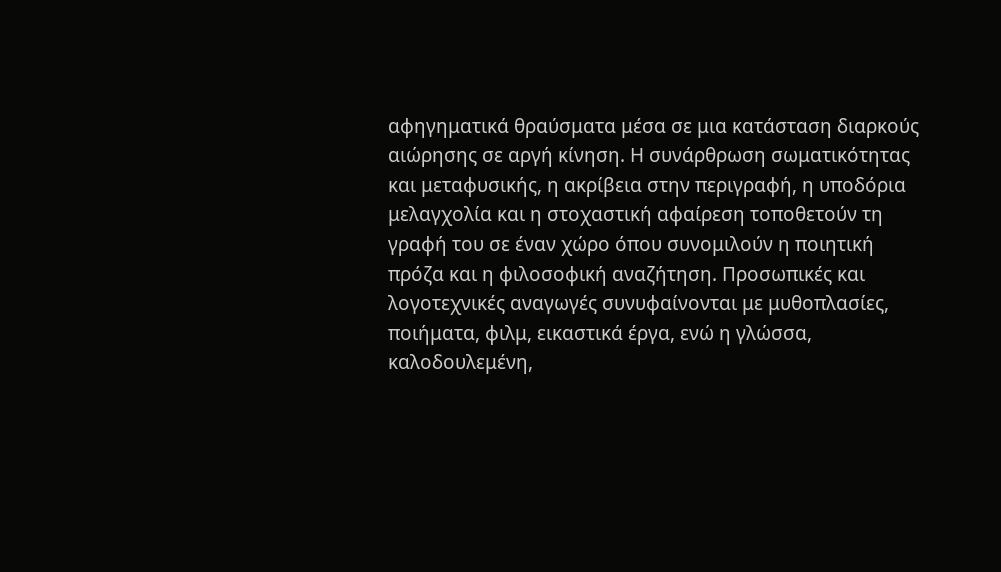αφηγηματικά θραύσματα μέσα σε μια κατάσταση διαρκούς αιώρησης σε αργή κίνηση. Η συνάρθρωση σωματικότητας και μεταφυσικής, η ακρίβεια στην περιγραφή, η υποδόρια μελαγχολία και η στοχαστική αφαίρεση τοποθετούν τη γραφή του σε έναν χώρο όπου συνομιλούν η ποιητική πρόζα και η φιλοσοφική αναζήτηση. Προσωπικές και λογοτεχνικές αναγωγές συνυφαίνονται με μυθοπλασίες, ποιήματα, φιλμ, εικαστικά έργα, ενώ η γλώσσα, καλοδουλεμένη,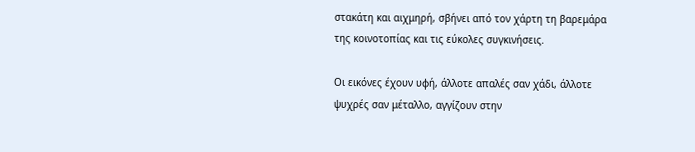στακάτη και αιχμηρή, σβήνει από τον χάρτη τη βαρεμάρα της κοινοτοπίας και τις εύκολες συγκινήσεις.

Οι εικόνες έχουν υφή, άλλοτε απαλές σαν χάδι, άλλοτε ψυχρές σαν μέταλλο, αγγίζουν στην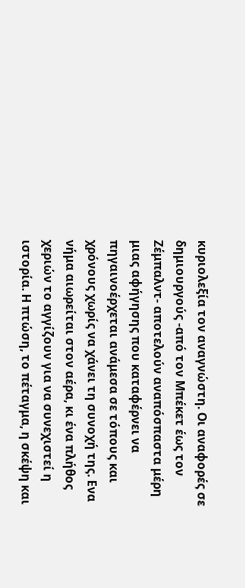κυριολεξία τον αναγνώστη. Οι αναφορές σε δημιουργούς -από τον Μπέκετ έως τον Ζέμπαλντ- αποτελούν αναπόσπαστα μέρη μιας αφήγησης που καταφέρνει να πηγαινοέρχεται ανάμεσα σε τόπους και χρόνους χωρίς να χάνει τη συνοχή της. Ενα νήμα αιωρείται στον αέρα, κι ένα πλήθος χεριών το αγγίζουν για να συνεχιστεί η ιστορία. Η πτώση, το πέταγμα, η σκέψη και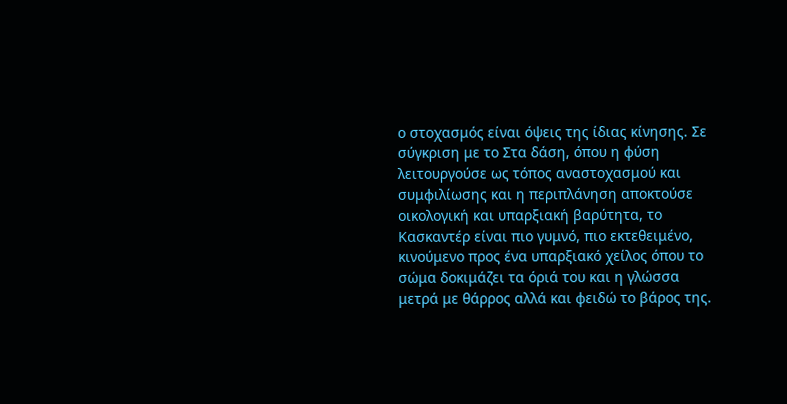ο στοχασμός είναι όψεις της ίδιας κίνησης. Σε σύγκριση με το Στα δάση, όπου η φύση λειτουργούσε ως τόπος αναστοχασμού και συμφιλίωσης και η περιπλάνηση αποκτούσε οικολογική και υπαρξιακή βαρύτητα, το Κασκαντέρ είναι πιο γυμνό, πιο εκτεθειμένο, κινούμενο προς ένα υπαρξιακό χείλος όπου το σώμα δοκιμάζει τα όριά του και η γλώσσα μετρά με θάρρος αλλά και φειδώ το βάρος της.